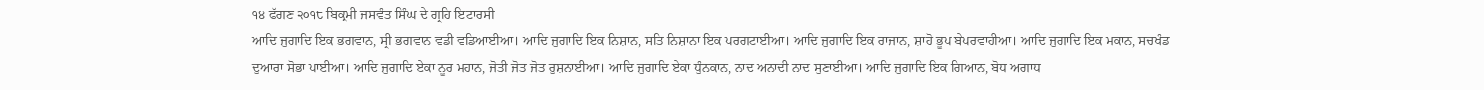੧੪ ਫੱਗਣ ੨੦੧੮ ਬਿਕ੍ਰਮੀ ਜਸਵੰਤ ਸਿੰਘ ਦੇ ਗ੍ਰਹਿ ਇਟਾਰਸੀ
ਆਦਿ ਜੁਗਾਦਿ ਇਕ ਭਗਵਾਨ, ਸ੍ਰੀ ਭਗਵਾਨ ਵਡੀ ਵਡਿਆਈਆ। ਆਦਿ ਜੁਗਾਦਿ ਇਕ ਨਿਸ਼ਾਨ, ਸਤਿ ਨਿਸ਼ਾਨਾ ਇਕ ਪਰਗਟਾਈਆ। ਆਦਿ ਜੁਗਾਦਿ ਇਕ ਰਾਜਾਨ, ਸ਼ਾਹੋ ਭੂਪ ਬੇਪਰਵਾਹੀਆ। ਆਦਿ ਜੁਗਾਦਿ ਇਕ ਮਕਾਨ, ਸਚਖੰਡ ਦੁਆਰਾ ਸੋਭਾ ਪਾਈਆ। ਆਦਿ ਜੁਗਾਦਿ ਏਕਾ ਨੂਰ ਮਹਾਨ, ਜੋਤੀ ਜੋਤ ਜੋਤ ਰੁਸ਼ਨਾਈਆ। ਆਦਿ ਜੁਗਾਦਿ ਏਕਾ ਧੁੰਨਕਾਨ, ਨਾਦ ਅਨਾਦੀ ਨਾਦ ਸੁਣਾਈਆ। ਆਦਿ ਜੁਗਾਦਿ ਇਕ ਗਿਆਨ, ਬੋਧ ਅਗਾਧ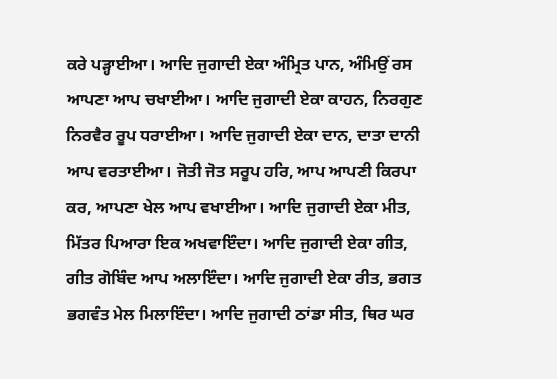ਕਰੇ ਪੜ੍ਹਾਈਆ। ਆਦਿ ਜੁਗਾਦੀ ਏਕਾ ਅੰਮ੍ਰਿਤ ਪਾਨ, ਅੰਮਿਉਂ ਰਸ ਆਪਣਾ ਆਪ ਚਖਾਈਆ। ਆਦਿ ਜੁਗਾਦੀ ਏਕਾ ਕਾਹਨ, ਨਿਰਗੁਣ ਨਿਰਵੈਰ ਰੂਪ ਧਰਾਈਆ। ਆਦਿ ਜੁਗਾਦੀ ਏਕਾ ਦਾਨ, ਦਾਤਾ ਦਾਨੀ ਆਪ ਵਰਤਾਈਆ। ਜੋਤੀ ਜੋਤ ਸਰੂਪ ਹਰਿ, ਆਪ ਆਪਣੀ ਕਿਰਪਾ ਕਰ, ਆਪਣਾ ਖੇਲ ਆਪ ਵਖਾਈਆ। ਆਦਿ ਜੁਗਾਦੀ ਏਕਾ ਮੀਤ, ਮਿੱਤਰ ਪਿਆਰਾ ਇਕ ਅਖਵਾਇੰਦਾ। ਆਦਿ ਜੁਗਾਦੀ ਏਕਾ ਗੀਤ, ਗੀਤ ਗੋਬਿੰਦ ਆਪ ਅਲਾਇੰਦਾ। ਆਦਿ ਜੁਗਾਦੀ ਏਕਾ ਰੀਤ, ਭਗਤ ਭਗਵੰਤ ਮੇਲ ਮਿਲਾਇੰਦਾ। ਆਦਿ ਜੁਗਾਦੀ ਠਾਂਡਾ ਸੀਤ, ਥਿਰ ਘਰ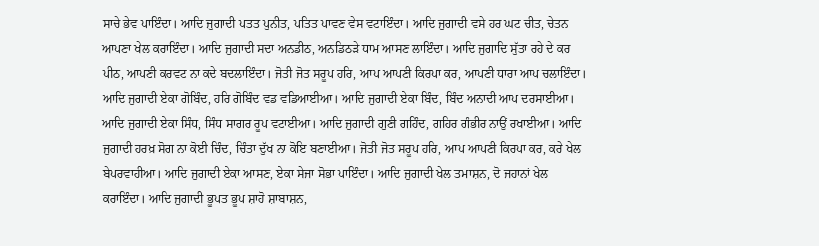ਸਾਚੇ ਭੇਵ ਪਾਇੰਦਾ। ਆਦਿ ਜੁਗਾਦੀ ਪਤਤ ਪੁਨੀਤ, ਪਤਿਤ ਪਾਵਣ ਵੇਸ ਵਟਾਇੰਦਾ। ਆਦਿ ਜੁਗਾਦੀ ਵਸੇ ਹਰ ਘਟ ਚੀਤ, ਚੇਤਨ ਆਪਣਾ ਖੇਲ ਕਰਾਇੰਦਾ। ਆਦਿ ਜੁਗਾਦੀ ਸਦਾ ਅਨਡੀਠ, ਅਨਡਿਠੜੇ ਧਾਮ ਆਸਣ ਲਾਇੰਦਾ। ਆਦਿ ਜੁਗਾਦਿ ਸੁੱਤਾ ਰਹੇ ਦੇ ਕਰ ਪੀਠ, ਆਪਣੀ ਕਰਵਟ ਨਾ ਕਦੇ ਬਦਲਾਇੰਦਾ। ਜੋਤੀ ਜੋਤ ਸਰੂਪ ਹਰਿ, ਆਪ ਆਪਣੀ ਕਿਰਪਾ ਕਰ, ਆਪਣੀ ਧਾਰਾ ਆਪ ਚਲਾਇੰਦਾ। ਆਦਿ ਜੁਗਾਦੀ ਏਕਾ ਗੋਬਿੰਦ, ਹਰਿ ਗੋਬਿੰਦ ਵਡ ਵਡਿਆਈਆ। ਆਦਿ ਜੁਗਾਦੀ ਏਕਾ ਬਿੰਦ, ਬਿੰਦ ਅਨਾਦੀ ਆਪ ਦਰਸਾਈਆ। ਆਦਿ ਜੁਗਾਦੀ ਏਕਾ ਸਿੰਧ, ਸਿੰਧ ਸਾਗਰ ਰੂਪ ਵਟਾਈਆ। ਆਦਿ ਜੁਗਾਦੀ ਗੁਣੀ ਗਹਿੰਦ, ਗਹਿਰ ਗੰਭੀਰ ਨਾਉਂ ਰਖਾਈਆ। ਆਦਿ ਜੁਗਾਦੀ ਹਰਖ਼ ਸੋਗ ਨਾ ਕੋਈ ਚਿੰਦ, ਚਿੰਤਾ ਦੁੱਖ ਨਾ ਕੋਇ ਬਣਾਈਆ। ਜੋਤੀ ਜੋਤ ਸਰੂਪ ਹਰਿ, ਆਪ ਆਪਣੀ ਕਿਰਪਾ ਕਰ, ਕਰੇ ਖੇਲ ਬੇਪਰਵਾਹੀਆ। ਆਦਿ ਜੁਗਾਦੀ ਏਕਾ ਆਸਣ, ਏਕਾ ਸੇਜਾ ਸੋਭਾ ਪਾਇੰਦਾ। ਆਦਿ ਜੁਗਾਦੀ ਖੇਲ ਤਮਾਸ਼ਨ, ਦੋ ਜਹਾਨਾਂ ਖੇਲ ਕਰਾਇੰਦਾ। ਆਦਿ ਜੁਗਾਦੀ ਭੂਪਤ ਭੂਪ ਸ਼ਾਹੋ ਸ਼ਾਬਾਸ਼ਨ,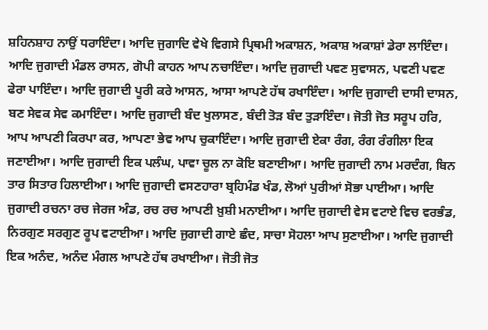ਸ਼ਹਿਨਸ਼ਾਹ ਨਾਉਂ ਧਰਾਇੰਦਾ। ਆਦਿ ਜੁਗਾਦਿ ਵੇਖੇ ਵਿਗਸੇ ਪ੍ਰਿਥਮੀ ਅਕਾਸ਼ਨ, ਅਕਾਸ਼ ਅਕਾਸ਼ਾਂ ਡੇਰਾ ਲਾਇੰਦਾ। ਆਦਿ ਜੁਗਾਦੀ ਮੰਡਲ ਰਾਸਨ, ਗੋਪੀ ਕਾਹਨ ਆਪ ਨਚਾਇੰਦਾ। ਆਦਿ ਜੁਗਾਦੀ ਪਵਣ ਸੁਵਾਸਨ, ਪਵਣੀ ਪਵਣ ਫੇਰਾ ਪਾਇੰਦਾ। ਆਦਿ ਜੁਗਾਦੀ ਪੂਰੀ ਕਰੇ ਆਸਨ, ਆਸਾ ਆਪਣੇ ਹੱਥ ਰਖਾਇੰਦਾ। ਆਦਿ ਜੁਗਾਦੀ ਦਾਸੀ ਦਾਸਨ, ਬਣ ਸੇਵਕ ਸੇਵ ਕਮਾਇੰਦਾ। ਆਦਿ ਜੁਗਾਦੀ ਬੰਦ ਖੁਲਾਸਣ, ਬੰਦੀ ਤੋੜ ਬੰਦ ਤੁੜਾਇੰਦਾ। ਜੋਤੀ ਜੋਤ ਸਰੂਪ ਹਰਿ, ਆਪ ਆਪਣੀ ਕਿਰਪਾ ਕਰ, ਆਪਣਾ ਭੇਵ ਆਪ ਚੁਕਾਇੰਦਾ। ਆਦਿ ਜੁਗਾਦੀ ਏਕਾ ਰੰਗ, ਰੰਗ ਰੰਗੀਲਾ ਇਕ ਜਣਾਈਆ। ਆਦਿ ਜੁਗਾਦੀ ਇਕ ਪਲੰਘ, ਪਾਵਾ ਚੂਲ ਨਾ ਕੋਇ ਬਣਾਈਆ। ਆਦਿ ਜੁਗਾਦੀ ਨਾਮ ਮਰਦੰਗ, ਬਿਨ ਤਾਰ ਸਿਤਾਰ ਹਿਲਾਈਆ। ਆਦਿ ਜੁਗਾਦੀ ਵਸਣਹਾਰਾ ਬ੍ਰਹਿਮੰਡ ਖੰਡ, ਲੋਆਂ ਪੁਰੀਆਂ ਸੋਭਾ ਪਾਈਆ। ਆਦਿ ਜੁਗਾਦੀ ਰਚਨਾ ਰਚ ਜੇਰਜ ਅੰਡ, ਰਚ ਰਚ ਆਪਣੀ ਖ਼ੁਸ਼ੀ ਮਨਾਈਆ। ਆਦਿ ਜੁਗਾਦੀ ਵੇਸ ਵਟਾਏ ਵਿਚ ਵਰਭੰਡ, ਨਿਰਗੁਣ ਸਰਗੁਣ ਰੂਪ ਵਟਾਈਆ। ਆਦਿ ਜੁਗਾਦੀ ਗਾਏ ਛੰਦ, ਸਾਚਾ ਸੋਹਲਾ ਆਪ ਸੁਣਾਈਆ। ਆਦਿ ਜੁਗਾਦੀ ਇਕ ਅਨੰਦ, ਅਨੰਦ ਮੰਗਲ ਆਪਣੇ ਹੱਥ ਰਖਾਈਆ। ਜੋਤੀ ਜੋਤ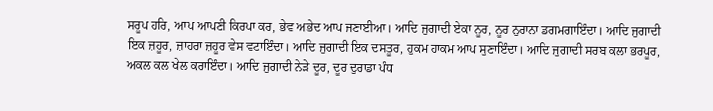ਸਰੂਪ ਹਰਿ, ਆਪ ਆਪਣੀ ਕਿਰਪਾ ਕਰ, ਭੇਵ ਅਭੇਦ ਆਪ ਜਣਾਈਆ। ਆਦਿ ਜੁਗਾਦੀ ਏਕਾ ਨੂਰ, ਨੂਰ ਨੁਰਾਨਾ ਡਗਮਗਾਇੰਦਾ। ਆਦਿ ਜੁਗਾਦੀ ਇਕ ਜ਼ਹੂਰ, ਜ਼ਾਹਰਾ ਜ਼ਹੂਰ ਵੇਸ ਵਟਾਇੰਦਾ। ਆਦਿ ਜੁਗਾਦੀ ਇਕ ਦਸਤੂਰ, ਹੁਕਮ ਹਾਕਮ ਆਪ ਸੁਣਾਇੰਦਾ। ਆਦਿ ਜੁਗਾਦੀ ਸਰਬ ਕਲਾ ਭਰਪੂਰ, ਅਕਲ ਕਲ ਖੇਲ ਕਰਾਇੰਦਾ। ਆਦਿ ਜੁਗਾਦੀ ਨੇੜੇ ਦੂਰ, ਦੂਰ ਦੁਰਾਡਾ ਪੰਧ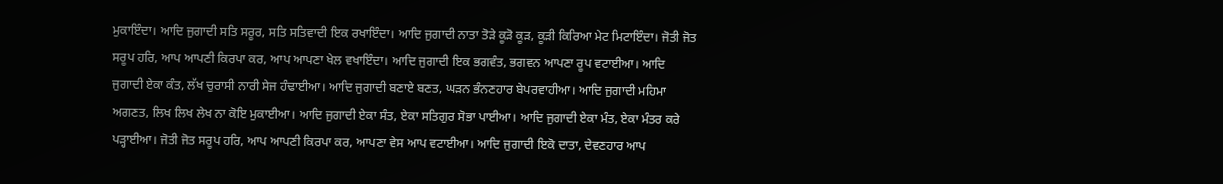ਮੁਕਾਇੰਦਾ। ਆਦਿ ਜੁਗਾਦੀ ਸਤਿ ਸਰੂਰ, ਸਤਿ ਸਤਿਵਾਦੀ ਇਕ ਰਖਾਇੰਦਾ। ਆਦਿ ਜੁਗਾਦੀ ਨਾਤਾ ਤੋੜੇ ਕੂੜੋ ਕੂੜ, ਕੂੜੀ ਕਿਰਿਆ ਮੇਟ ਮਿਟਾਇੰਦਾ। ਜੋਤੀ ਜੋਤ ਸਰੂਪ ਹਰਿ, ਆਪ ਆਪਣੀ ਕਿਰਪਾ ਕਰ, ਆਪ ਆਪਣਾ ਖੇਲ ਵਖਾਇੰਦਾ। ਆਦਿ ਜੁਗਾਦੀ ਇਕ ਭਗਵੰਤ, ਭਗਵਨ ਆਪਣਾ ਰੂਪ ਵਟਾਈਆ। ਆਦਿ ਜੁਗਾਦੀ ਏਕਾ ਕੰਤ, ਲੱਖ ਚੁਰਾਸੀ ਨਾਰੀ ਸੇਜ ਹੰਢਾਈਆ। ਆਦਿ ਜੁਗਾਦੀ ਬਣਾਏ ਬਣਤ, ਘੜਨ ਭੰਨਣਹਾਰ ਬੇਪਰਵਾਹੀਆ। ਆਦਿ ਜੁਗਾਦੀ ਮਹਿਮਾ ਅਗਣਤ, ਲਿਖ ਲਿਖ ਲੇਖ ਨਾ ਕੋਇ ਮੁਕਾਈਆ। ਆਦਿ ਜੁਗਾਦੀ ਏਕਾ ਸੰਤ, ਏਕਾ ਸਤਿਗੁਰ ਸੋਭਾ ਪਾਈਆ। ਆਦਿ ਜੁਗਾਦੀ ਏਕਾ ਮੰਤ, ਏਕਾ ਮੰਤਰ ਕਰੇ ਪੜ੍ਹਾਈਆ। ਜੋਤੀ ਜੋਤ ਸਰੂਪ ਹਰਿ, ਆਪ ਆਪਣੀ ਕਿਰਪਾ ਕਰ, ਆਪਣਾ ਵੇਸ ਆਪ ਵਟਾਈਆ। ਆਦਿ ਜੁਗਾਦੀ ਇਕੋ ਦਾਤਾ, ਦੇਵਣਹਾਰ ਆਪ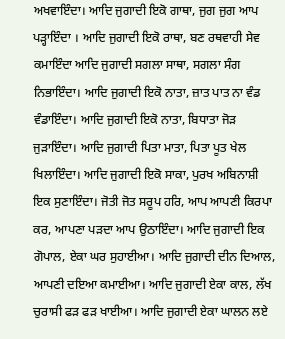ਅਖਵਾਇੰਦਾ। ਆਦਿ ਜੁਗਾਦੀ ਇਕੋ ਗਾਥਾ, ਜੁਗ ਜੁਗ ਆਪ ਪੜ੍ਹਾਇੰਦਾ । ਆਦਿ ਜੁਗਾਦੀ ਇਕੋ ਰਾਥਾ, ਬਣ ਰਥਵਾਹੀ ਸੇਵ ਕਮਾਇੰਦਾ ਆਦਿ ਜੁਗਾਦੀ ਸਗਲਾ ਸਾਥਾ, ਸਗਲਾ ਸੰਗ ਨਿਭਾਇੰਦਾ। ਆਦਿ ਜੁਗਾਦੀ ਇਕੋ ਨਾਤਾ, ਜ਼ਾਤ ਪਾਤ ਨਾ ਵੰਡ ਵੰਡਾਇੰਦਾ। ਆਦਿ ਜੁਗਾਦੀ ਇਕੋ ਨਾਤਾ, ਬਿਧਾਤਾ ਜੋੜ ਜੁੜਾਇੰਦਾ। ਆਦਿ ਜੁਗਾਦੀ ਪਿਤਾ ਮਾਤਾ, ਪਿਤਾ ਪੂਤ ਖੇਲ ਖਿਲਾਇੰਦਾ। ਆਦਿ ਜੁਗਾਦੀ ਇਕੋ ਸਾਕਾ, ਪੁਰਖ ਅਬਿਨਾਸ਼ੀ ਇਕ ਸੁਣਾਇੰਦਾ। ਜੋਤੀ ਜੋਤ ਸਰੂਪ ਹਰਿ, ਆਪ ਆਪਣੀ ਕਿਰਪਾ ਕਰ, ਆਪਣਾ ਪੜਦਾ ਆਪ ਉਠਾਇੰਦਾ। ਆਦਿ ਜੁਗਾਦੀ ਇਕ ਗੋਪਾਲ, ਏਕਾ ਘਰ ਸੁਹਾਈਆ। ਆਦਿ ਜੁਗਾਦੀ ਦੀਨ ਦਿਆਲ, ਆਪਣੀ ਦਇਆ ਕਮਾਈਆ। ਆਦਿ ਜੁਗਾਦੀ ਏਕਾ ਕਾਲ, ਲੱਖ ਚੁਰਾਸੀ ਫੜ ਫੜ ਖਾਈਆ। ਆਦਿ ਜੁਗਾਦੀ ਏਕਾ ਘਾਲਨ ਲਏ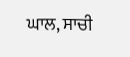ਘਾਲ, ਸਾਚੀ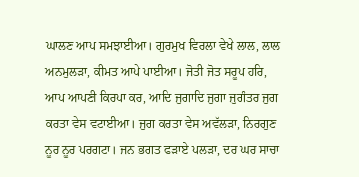ਘਾਲਣ ਆਪ ਸਮਝਾਈਆ। ਗੁਰਮੁਖ ਵਿਰਲਾ ਵੇਖੇ ਲਾਲ, ਲਾਲ ਅਨਮੁਲੜਾ, ਕੀਮਤ ਆਪੇ ਪਾਈਆ। ਜੋਤੀ ਜੋਤ ਸਰੂਪ ਹਰਿ, ਆਪ ਆਪਣੀ ਕਿਰਪਾ ਕਰ, ਆਦਿ ਜੁਗਾਦਿ ਜੁਗਾ ਜੁਗੰਤਰ ਜੁਗ ਕਰਤਾ ਵੇਸ ਵਟਾਈਆ। ਜੁਗ ਕਰਤਾ ਵੇਸ ਅਵੱਲੜਾ, ਨਿਰਗੁਣ ਨੂਰ ਨੂਰ ਪਰਗਟਾ। ਜਨ ਭਗਤ ਫੜਾਏ ਪਲੜਾ, ਦਰ ਘਰ ਸਾਚਾ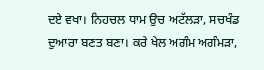ਦਏ ਵਖਾ। ਨਿਹਚਲ ਧਾਮ ਉਚ ਅਟੱਲੜਾ, ਸਚਖੰਡ ਦੁਆਰਾ ਬਣਤ ਬਣਾ। ਕਰੇ ਖੇਲ ਅਗੰਮ ਅਗੰਮੜਾ,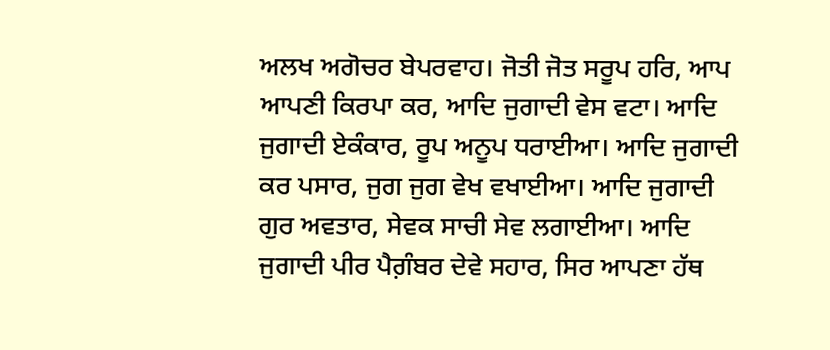ਅਲਖ ਅਗੋਚਰ ਬੇਪਰਵਾਹ। ਜੋਤੀ ਜੋਤ ਸਰੂਪ ਹਰਿ, ਆਪ ਆਪਣੀ ਕਿਰਪਾ ਕਰ, ਆਦਿ ਜੁਗਾਦੀ ਵੇਸ ਵਟਾ। ਆਦਿ ਜੁਗਾਦੀ ਏਕੰਕਾਰ, ਰੂਪ ਅਨੂਪ ਧਰਾਈਆ। ਆਦਿ ਜੁਗਾਦੀ ਕਰ ਪਸਾਰ, ਜੁਗ ਜੁਗ ਵੇਖ ਵਖਾਈਆ। ਆਦਿ ਜੁਗਾਦੀ ਗੁਰ ਅਵਤਾਰ, ਸੇਵਕ ਸਾਚੀ ਸੇਵ ਲਗਾਈਆ। ਆਦਿ ਜੁਗਾਦੀ ਪੀਰ ਪੈਗ਼ੰਬਰ ਦੇਵੇ ਸਹਾਰ, ਸਿਰ ਆਪਣਾ ਹੱਥ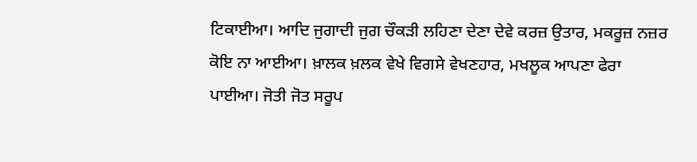ਟਿਕਾਈਆ। ਆਦਿ ਜੁਗਾਦੀ ਜੁਗ ਚੌਕੜੀ ਲਹਿਣਾ ਦੇਣਾ ਦੇਵੇ ਕਰਜ਼ ਉਤਾਰ, ਮਕਰੂਜ਼ ਨਜ਼ਰ ਕੋਇ ਨਾ ਆਈਆ। ਖ਼ਾਲਕ ਖ਼ਲਕ ਵੇਖੇ ਵਿਗਸੇ ਵੇਖਣਹਾਰ, ਮਖਲੂਕ ਆਪਣਾ ਫੇਰਾ ਪਾਈਆ। ਜੋਤੀ ਜੋਤ ਸਰੂਪ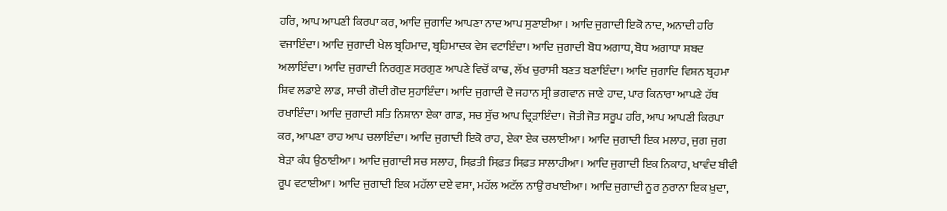ਹਰਿ, ਆਪ ਆਪਣੀ ਕਿਰਪਾ ਕਰ, ਆਦਿ ਜੁਗਾਦਿ ਆਪਣਾ ਨਾਦ ਆਪ ਸੁਣਾਈਆ । ਆਦਿ ਜੁਗਾਦੀ ਇਕੋ ਨਾਦ, ਅਨਾਦੀ ਹਰਿ ਵਜਾਇੰਦਾ। ਆਦਿ ਜੁਗਾਦੀ ਖੇਲ ਬ੍ਰਹਿਮਾਦ, ਬ੍ਰਹਿਮਾਦਕ ਵੇਸ ਵਟਾਇੰਦਾ। ਆਦਿ ਜੁਗਾਦੀ ਬੋਧ ਅਗਾਧ, ਬੋਧ ਅਗਾਧਾ ਸ਼ਬਦ ਅਲਾਇੰਦਾ। ਆਦਿ ਜੁਗਾਦੀ ਨਿਰਗੁਣ ਸਰਗੁਣ ਆਪਣੇ ਵਿਚੋਂ ਕਾਢ, ਲੱਖ ਚੁਰਾਸੀ ਬਣਤ ਬਣਾਇੰਦਾ। ਆਦਿ ਜੁਗਾਦਿ ਵਿਸ਼ਨ ਬ੍ਰਹਮਾ ਸ਼ਿਵ ਲਡਾਏ ਲਾਡ, ਸਾਚੀ ਗੋਦੀ ਗੋਦ ਸੁਹਾਇੰਦਾ। ਆਦਿ ਜੁਗਾਦੀ ਦੋ ਜਹਾਨ ਸ੍ਰੀ ਭਗਵਾਨ ਜਾਣੇ ਹਾਦ, ਪਾਰ ਕਿਨਾਰਾ ਆਪਣੇ ਹੱਥ ਰਖਾਇੰਦਾ। ਆਦਿ ਜੁਗਾਦੀ ਸਤਿ ਨਿਸ਼ਾਨਾ ਏਕਾ ਗਾਡ, ਸਚ ਸੁੱਚ ਆਪ ਦ੍ਰਿੜਾਇੰਦਾ। ਜੋਤੀ ਜੋਤ ਸਰੂਪ ਹਰਿ, ਆਪ ਆਪਣੀ ਕਿਰਪਾ ਕਰ, ਆਪਣਾ ਰਾਹ ਆਪ ਚਲਾਇੰਦਾ। ਆਦਿ ਜੁਗਾਦੀ ਇਕੋ ਰਾਹ, ਏਕਾ ਏਕ ਚਲਾਈਆ। ਆਦਿ ਜੁਗਾਦੀ ਇਕ ਮਲਾਹ, ਜੁਗ ਜੁਗ ਬੇੜਾ ਕੰਧ ਉਠਾਈਆ। ਆਦਿ ਜੁਗਾਦੀ ਸਚ ਸਲਾਹ, ਸਿਫ਼ਤੀ ਸਿਫ਼ਤ ਸਿਫ਼ਤ ਸਾਲਾਹੀਆ। ਆਦਿ ਜੁਗਾਦੀ ਇਕ ਨਿਕਾਹ, ਖਾਵੰਦ ਬੀਵੀ ਰੂਪ ਵਟਾਈਆ। ਆਦਿ ਜੁਗਾਦੀ ਇਕ ਮਹੱਲਾ ਦਏ ਵਸਾ, ਮਹੱਲ ਅਟੱਲ ਨਾਉਂ ਰਖਾਈਆ। ਆਦਿ ਜੁਗਾਦੀ ਨੂਰ ਨੁਰਾਨਾ ਇਕ ਖ਼ੁਦਾ,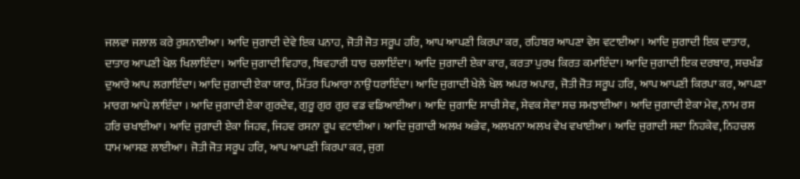ਜਲਵਾ ਜਲਾਲ ਕਰੇ ਰੁਸ਼ਨਾਈਆ। ਆਦਿ ਜੁਗਾਦੀ ਦੇਵੇ ਇਕ ਪਨਾਹ, ਜੋਤੀ ਜੋਤ ਸਰੂਪ ਹਰਿ, ਆਪ ਆਪਣੀ ਕਿਰਪਾ ਕਰ, ਰਹਿਬਰ ਆਪਣਾ ਵੇਸ ਵਟਾਈਆ। ਆਦਿ ਜੁਗਾਦੀ ਇਕ ਦਾਤਾਰ, ਦਾਤਾਰ ਆਪਣੀ ਖੇਲ ਖਿਲਾਇੰਦਾ। ਆਦਿ ਜੁਗਾਦੀ ਵਿਹਾਰ, ਬਿਵਹਾਰੀ ਧਾਰ ਚਲਾਇੰਦਾ। ਆਦਿ ਜੁਗਾਦੀ ਏਕਾ ਕਾਰ, ਕਰਤਾ ਪੁਰਖ ਕਿਰਤ ਕਮਾਇੰਦਾ। ਆਦਿ ਜੁਗਾਦੀ ਇਕ ਦਰਬਾਰ, ਸਚਖੰਡ ਦੁਆਰੇ ਆਪ ਲਗਾਇੰਦਾ। ਆਦਿ ਜੁਗਾਦੀ ਏਕਾ ਯਾਰ, ਮਿੱਤਰ ਪਿਆਰਾ ਨਾਉਂ ਧਰਾਇੰਦਾ। ਆਦਿ ਜੁਗਾਦੀ ਖੇਲੇ ਖੇਲ ਅਪਰ ਅਪਾਰ, ਜੋਤੀ ਜੋਤ ਸਰੂਪ ਹਰਿ, ਆਪ ਆਪਣੀ ਕਿਰਪਾ ਕਰ, ਆਪਣਾ ਮਾਰਗ ਆਪੇ ਲਾਇੰਦਾ । ਆਦਿ ਜੁਗਾਦੀ ਏਕਾ ਗੁਰਦੇਵ, ਗੁਰੂ ਗੁਰ ਗੁਰ ਵਡ ਵਡਿਆਈਆ। ਆਦਿ ਜੁਗਾਦਿ ਸਾਚੀ ਸੇਵ, ਸੇਵਕ ਸੇਵਾ ਸਚ ਸਮਝਾਈਆ। ਆਦਿ ਜੁਗਾਦੀ ਏਕਾ ਮੇਵ, ਨਾਮ ਰਸ ਹਰਿ ਚਖਾਈਆ। ਆਦਿ ਜੁਗਾਦੀ ਏਕਾ ਜਿਹਵ, ਜਿਹਵ ਰਸਨਾ ਰੂਪ ਵਟਾਈਆ। ਆਦਿ ਜੁਗਾਦੀ ਅਲਖ ਅਭੇਵ, ਅਲਖਨਾ ਅਲਖ ਵੇਖ ਵਖਾਈਆ। ਆਦਿ ਜੁਗਾਦੀ ਸਦਾ ਨਿਹਕੇਵ, ਨਿਹਚਲ ਧਾਮ ਆਸਣ ਲਾਈਆ। ਜੋਤੀ ਜੋਤ ਸਰੂਪ ਹਰਿ, ਆਪ ਆਪਣੀ ਕਿਰਪਾ ਕਰ, ਜੁਗ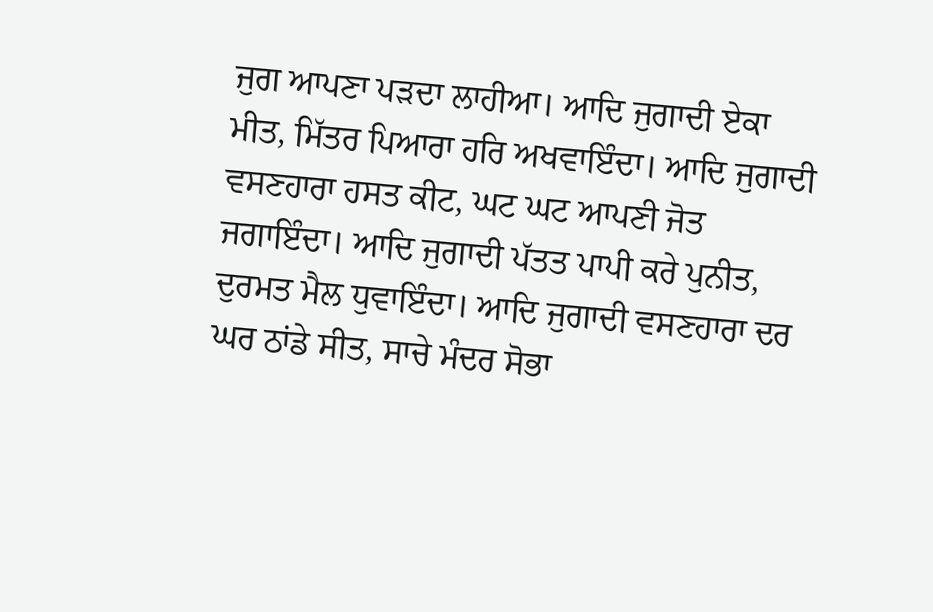ਜੁਗ ਆਪਣਾ ਪੜਦਾ ਲਾਹੀਆ। ਆਦਿ ਜੁਗਾਦੀ ਏਕਾ ਮੀਤ, ਮਿੱਤਰ ਪਿਆਰਾ ਹਰਿ ਅਖਵਾਇੰਦਾ। ਆਦਿ ਜੁਗਾਦੀ ਵਸਣਹਾਰਾ ਹਸਤ ਕੀਟ, ਘਟ ਘਟ ਆਪਣੀ ਜੋਤ ਜਗਾਇੰਦਾ। ਆਦਿ ਜੁਗਾਦੀ ਪੱਤਤ ਪਾਪੀ ਕਰੇ ਪੁਨੀਤ, ਦੁਰਮਤ ਮੈਲ ਧੁਵਾਇੰਦਾ। ਆਦਿ ਜੁਗਾਦੀ ਵਸਣਹਾਰਾ ਦਰ ਘਰ ਠਾਂਡੇ ਸੀਤ, ਸਾਚੇ ਮੰਦਰ ਸੋਭਾ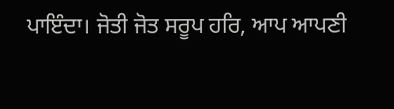ਪਾਇੰਦਾ। ਜੋਤੀ ਜੋਤ ਸਰੂਪ ਹਰਿ, ਆਪ ਆਪਣੀ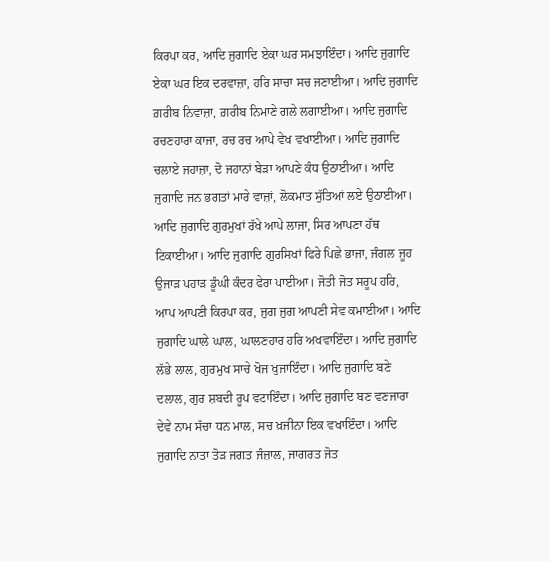ਕਿਰਪਾ ਕਰ, ਆਦਿ ਜੁਗਾਦਿ ਏਕਾ ਘਰ ਸਮਝਾਇੰਦਾ। ਆਦਿ ਜੁਗਾਦਿ ਏਕਾ ਘਰ ਇਕ ਦਰਵਾਜ਼ਾ, ਹਰਿ ਸਾਚਾ ਸਚ ਜਣਾਈਆ। ਆਦਿ ਜੁਗਾਦਿ ਗ਼ਰੀਬ ਨਿਵਾਜ਼ਾ, ਗ਼ਰੀਬ ਨਿਮਾਣੇ ਗਲੇ ਲਗਾਈਆ। ਆਦਿ ਜੁਗਾਦਿ ਰਚਣਹਾਰਾ ਕਾਜਾ, ਰਚ ਰਚ ਆਪੇ ਵੇਖ ਵਖਾਈਆ। ਆਦਿ ਜੁਗਾਦਿ ਚਲਾਏ ਜਹਾਜ਼ਾ, ਦੋ ਜਹਾਨਾਂ ਬੇੜਾ ਆਪਣੇ ਕੰਧ ਉਠਾਈਆ। ਆਦਿ ਜੁਗਾਦਿ ਜਨ ਭਗਤਾਂ ਮਾਰੇ ਵਾਜ਼ਾਂ, ਲੋਕਮਾਤ ਸੁੱਤਿਆਂ ਲਏ ਉਠਾਈਆ। ਆਦਿ ਜੁਗਾਦਿ ਗੁਰਮੁਖਾਂ ਰੱਖੇ ਆਪੇ ਲਾਜਾ, ਸਿਰ ਆਪਣਾ ਹੱਥ ਟਿਕਾਈਆ। ਆਦਿ ਜੁਗਾਦਿ ਗੁਰਸਿਖਾਂ ਫਿਰੇ ਪਿਛੇ ਭਾਜਾ, ਜੰਗਲ ਜੂਹ ਉਜਾੜ ਪਹਾੜ ਡੂੰਘੀ ਕੰਦਰ ਫੇਰਾ ਪਾਈਆ। ਜੋਤੀ ਜੋਤ ਸਰੂਪ ਹਰਿ, ਆਪ ਆਪਣੀ ਕਿਰਪਾ ਕਰ, ਜੁਗ ਜੁਗ ਆਪਣੀ ਸੇਵ ਕਮਾਈਆ। ਆਦਿ ਜੁਗਾਦਿ ਘਾਲੇ ਘਾਲ, ਘਾਲਣਹਾਰ ਹਰਿ ਅਖਵਾਇੰਦਾ। ਆਦਿ ਜੁਗਾਦਿ ਲੱਭੇ ਲਾਲ, ਗੁਰਮੁਖ ਸਾਚੇ ਖੋਜ ਖੁਜਾਇੰਦਾ। ਆਦਿ ਜੁਗਾਦਿ ਬਣੇ ਦਲਾਲ, ਗੁਰ ਸ਼ਬਦੀ ਰੂਪ ਵਟਾਇੰਦਾ। ਆਦਿ ਜੁਗਾਦਿ ਬਣ ਵਣਜਾਰਾ ਦੇਵੇ ਨਾਮ ਸੱਚਾ ਧਨ ਮਾਲ, ਸਚ ਖ਼ਜੀਨਾ ਇਕ ਵਖਾਇੰਦਾ। ਆਦਿ ਜੁਗਾਦਿ ਨਾਤਾ ਤੋੜ ਜਗਤ ਜੰਜ਼ਾਲ, ਜਾਗਰਤ ਜੋਤ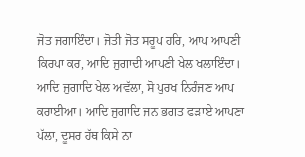ਜੋਤ ਜਗਾਇੰਦਾ। ਜੋਤੀ ਜੋਤ ਸਰੂਪ ਹਰਿ, ਆਪ ਆਪਣੀ ਕਿਰਪਾ ਕਰ, ਆਦਿ ਜੁਗਾਦੀ ਆਪਣੀ ਖੇਲ ਖਲਾਇੰਦਾ। ਆਦਿ ਜੁਗਾਦਿ ਖੇਲ ਅਵੱਲਾ, ਸੋ ਪੁਰਖ ਨਿਰੰਜਣ ਆਪ ਕਰਾਈਆ। ਆਦਿ ਜੁਗਾਦਿ ਜਨ ਭਗਤ ਫੜਾਏ ਆਪਣਾ ਪੱਲਾ, ਦੂਸਰ ਹੱਥ ਕਿਸੇ ਨਾ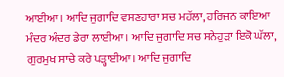ਆਈਆ। ਆਦਿ ਜੁਗਾਦਿ ਵਸਣਹਾਰਾ ਸਚ ਮਹੱਲਾ, ਹਰਿਜਨ ਕਾਇਆ ਮੰਦਰ ਅੰਦਰ ਡੇਰਾ ਲਾਈਆ। ਆਦਿ ਜੁਗਾਦਿ ਸਚ ਸਨੇਹੁੜਾ ਇਕੋ ਘੱਲਾ, ਗੁਰਮੁਖ ਸਾਚੇ ਕਰੇ ਪੜ੍ਹਾਈਆ। ਆਦਿ ਜੁਗਾਦਿ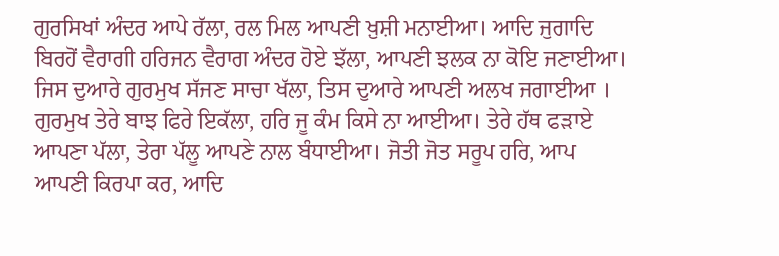ਗੁਰਸਿਖਾਂ ਅੰਦਰ ਆਪੇ ਰੱਲਾ, ਰਲ ਮਿਲ ਆਪਣੀ ਖ਼ੁਸ਼ੀ ਮਨਾਈਆ। ਆਦਿ ਜੁਗਾਦਿ ਬਿਰਹੋਂ ਵੈਰਾਗੀ ਹਰਿਜਨ ਵੈਰਾਗ ਅੰਦਰ ਹੋਏ ਝੱਲਾ, ਆਪਣੀ ਝਲਕ ਨਾ ਕੋਇ ਜਣਾਈਆ। ਜਿਸ ਦੁਆਰੇ ਗੁਰਮੁਖ ਸੱਜਣ ਸਾਚਾ ਖੱਲਾ, ਤਿਸ ਦੁਆਰੇ ਆਪਣੀ ਅਲਖ ਜਗਾਈਆ । ਗੁਰਮੁਖ ਤੇਰੇ ਬਾਝ ਫਿਰੇ ਇਕੱਲਾ, ਹਰਿ ਜੂ ਕੰਮ ਕਿਸੇ ਨਾ ਆਈਆ। ਤੇਰੇ ਹੱਥ ਫੜਾਏ ਆਪਣਾ ਪੱਲਾ, ਤੇਰਾ ਪੱਲੂ ਆਪਣੇ ਨਾਲ ਬੰਧਾਈਆ। ਜੋਤੀ ਜੋਤ ਸਰੂਪ ਹਰਿ, ਆਪ ਆਪਣੀ ਕਿਰਪਾ ਕਰ, ਆਦਿ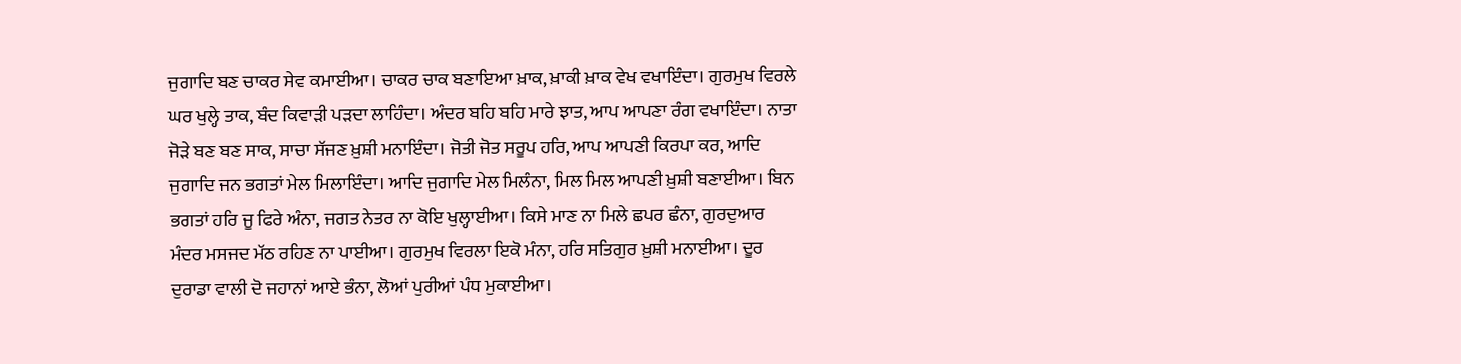ਜੁਗਾਦਿ ਬਣ ਚਾਕਰ ਸੇਵ ਕਮਾਈਆ। ਚਾਕਰ ਚਾਕ ਬਣਾਇਆ ਖ਼ਾਕ, ਖ਼ਾਕੀ ਖ਼ਾਕ ਵੇਖ ਵਖਾਇੰਦਾ। ਗੁਰਮੁਖ ਵਿਰਲੇ ਘਰ ਖੁਲ੍ਹੇ ਤਾਕ, ਬੰਦ ਕਿਵਾੜੀ ਪੜਦਾ ਲਾਹਿੰਦਾ। ਅੰਦਰ ਬਹਿ ਬਹਿ ਮਾਰੇ ਝਾਤ, ਆਪ ਆਪਣਾ ਰੰਗ ਵਖਾਇੰਦਾ। ਨਾਤਾ ਜੋੜੇ ਬਣ ਬਣ ਸਾਕ, ਸਾਚਾ ਸੱਜਣ ਖ਼ੁਸ਼ੀ ਮਨਾਇੰਦਾ। ਜੋਤੀ ਜੋਤ ਸਰੂਪ ਹਰਿ, ਆਪ ਆਪਣੀ ਕਿਰਪਾ ਕਰ, ਆਦਿ ਜੁਗਾਦਿ ਜਨ ਭਗਤਾਂ ਮੇਲ ਮਿਲਾਇੰਦਾ। ਆਦਿ ਜੁਗਾਦਿ ਮੇਲ ਮਿਲੰਨਾ, ਮਿਲ ਮਿਲ ਆਪਣੀ ਖ਼ੁਸ਼ੀ ਬਣਾਈਆ। ਬਿਨ ਭਗਤਾਂ ਹਰਿ ਜੂ ਫਿਰੇ ਅੰਨਾ, ਜਗਤ ਨੇਤਰ ਨਾ ਕੋਇ ਖੁਲ੍ਹਾਈਆ। ਕਿਸੇ ਮਾਣ ਨਾ ਮਿਲੇ ਛਪਰ ਛੰਨਾ, ਗੁਰਦੁਆਰ ਮੰਦਰ ਮਸਜਦ ਮੱਠ ਰਹਿਣ ਨਾ ਪਾਈਆ। ਗੁਰਮੁਖ ਵਿਰਲਾ ਇਕੋ ਮੰਨਾ, ਹਰਿ ਸਤਿਗੁਰ ਖ਼ੁਸ਼ੀ ਮਨਾਈਆ। ਦੂਰ ਦੁਰਾਡਾ ਵਾਲੀ ਦੋ ਜਹਾਨਾਂ ਆਏ ਭੰਨਾ, ਲੋਆਂ ਪੁਰੀਆਂ ਪੰਧ ਮੁਕਾਈਆ।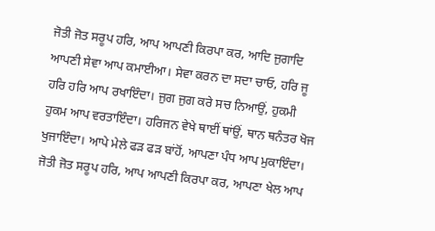ਜੋਤੀ ਜੋਤ ਸਰੂਪ ਹਰਿ, ਆਪ ਆਪਣੀ ਕਿਰਪਾ ਕਰ, ਆਦਿ ਜੁਗਾਦਿ ਆਪਣੀ ਸੇਵਾ ਆਪ ਕਮਾਈਆ। ਸੇਵਾ ਕਰਨ ਦਾ ਸਦਾ ਚਾਓ, ਹਰਿ ਜੂ ਹਰਿ ਹਰਿ ਆਪ ਰਖਾਇੰਦਾ। ਜੁਗ ਜੁਗ ਕਰੇ ਸਚ ਨਿਆਉਂ, ਹੁਕਮੀ ਹੁਕਮ ਆਪ ਵਰਤਾਇੰਦਾ। ਹਰਿਜਨ ਵੇਖੇ ਥਾਈਂ ਥਾਂਉਂ, ਥਾਨ ਥਨੰਤਰ ਖੋਜ ਖੁਜਾਇੰਦਾ। ਆਪੇ ਮੇਲੇ ਫੜ ਫੜ ਬਾਂਹੋਂ, ਆਪਣਾ ਪੰਧ ਆਪ ਮੁਕਾਇੰਦਾ। ਜੋਤੀ ਜੋਤ ਸਰੂਪ ਹਰਿ, ਆਪ ਆਪਣੀ ਕਿਰਪਾ ਕਰ, ਆਪਣਾ ਖੇਲ ਆਪ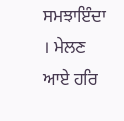ਸਮਝਾਇੰਦਾ । ਮੇਲਣ ਆਏ ਹਰਿ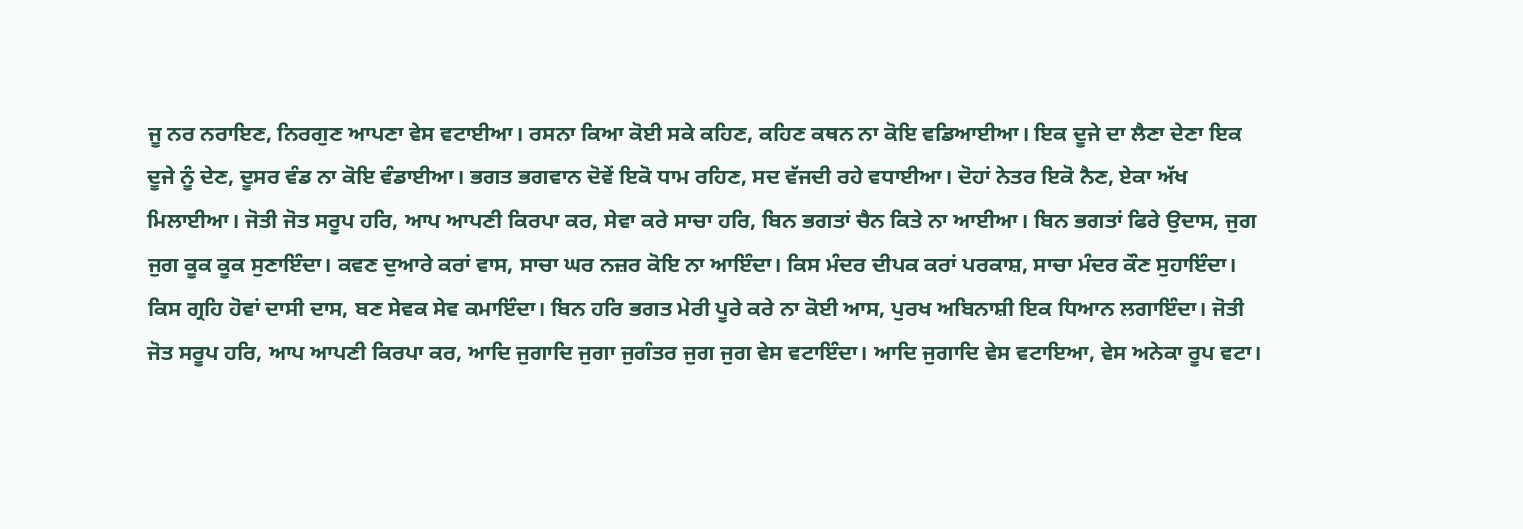ਜੂ ਨਰ ਨਰਾਇਣ, ਨਿਰਗੁਣ ਆਪਣਾ ਵੇਸ ਵਟਾਈਆ। ਰਸਨਾ ਕਿਆ ਕੋਈ ਸਕੇ ਕਹਿਣ, ਕਹਿਣ ਕਥਨ ਨਾ ਕੋਇ ਵਡਿਆਈਆ। ਇਕ ਦੂਜੇ ਦਾ ਲੈਣਾ ਦੇਣਾ ਇਕ ਦੂਜੇ ਨੂੰ ਦੇਣ, ਦੂਸਰ ਵੰਡ ਨਾ ਕੋਇ ਵੰਡਾਈਆ। ਭਗਤ ਭਗਵਾਨ ਦੋਵੇਂ ਇਕੋ ਧਾਮ ਰਹਿਣ, ਸਦ ਵੱਜਦੀ ਰਹੇ ਵਧਾਈਆ। ਦੋਹਾਂ ਨੇਤਰ ਇਕੋ ਨੈਣ, ਏਕਾ ਅੱਖ ਮਿਲਾਈਆ। ਜੋਤੀ ਜੋਤ ਸਰੂਪ ਹਰਿ, ਆਪ ਆਪਣੀ ਕਿਰਪਾ ਕਰ, ਸੇਵਾ ਕਰੇ ਸਾਚਾ ਹਰਿ, ਬਿਨ ਭਗਤਾਂ ਚੈਨ ਕਿਤੇ ਨਾ ਆਈਆ। ਬਿਨ ਭਗਤਾਂ ਫਿਰੇ ਉਦਾਸ, ਜੁਗ ਜੁਗ ਕੂਕ ਕੂਕ ਸੁਣਾਇੰਦਾ। ਕਵਣ ਦੁਆਰੇ ਕਰਾਂ ਵਾਸ, ਸਾਚਾ ਘਰ ਨਜ਼ਰ ਕੋਇ ਨਾ ਆਇੰਦਾ। ਕਿਸ ਮੰਦਰ ਦੀਪਕ ਕਰਾਂ ਪਰਕਾਸ਼, ਸਾਚਾ ਮੰਦਰ ਕੌਣ ਸੁਹਾਇੰਦਾ। ਕਿਸ ਗ੍ਰਹਿ ਹੋਵਾਂ ਦਾਸੀ ਦਾਸ, ਬਣ ਸੇਵਕ ਸੇਵ ਕਮਾਇੰਦਾ। ਬਿਨ ਹਰਿ ਭਗਤ ਮੇਰੀ ਪੂਰੇ ਕਰੇ ਨਾ ਕੋਈ ਆਸ, ਪੁਰਖ ਅਬਿਨਾਸ਼ੀ ਇਕ ਧਿਆਨ ਲਗਾਇੰਦਾ। ਜੋਤੀ ਜੋਤ ਸਰੂਪ ਹਰਿ, ਆਪ ਆਪਣੀ ਕਿਰਪਾ ਕਰ, ਆਦਿ ਜੁਗਾਦਿ ਜੁਗਾ ਜੁਗੰਤਰ ਜੁਗ ਜੁਗ ਵੇਸ ਵਟਾਇੰਦਾ। ਆਦਿ ਜੁਗਾਦਿ ਵੇਸ ਵਟਾਇਆ, ਵੇਸ ਅਨੇਕਾ ਰੂਪ ਵਟਾ।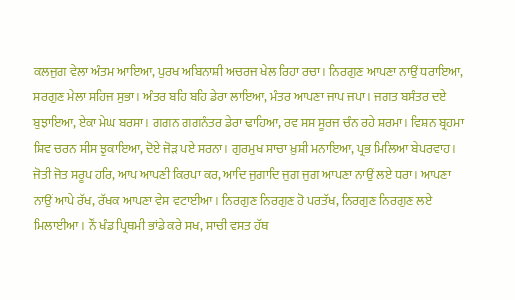ਕਲਜੁਗ ਵੇਲਾ ਅੰਤਮ ਆਇਆ, ਪੁਰਖ ਅਬਿਨਾਸ਼ੀ ਅਚਰਜ ਖੇਲ ਰਿਹਾ ਰਚਾ। ਨਿਰਗੁਣ ਆਪਣਾ ਨਾਉਂ ਧਰਾਇਆ, ਸਰਗੁਣ ਮੇਲਾ ਸਹਿਜ ਸੁਭਾ। ਅੰਤਰ ਬਹਿ ਬਹਿ ਡੇਰਾ ਲਾਇਆ, ਮੰਤਰ ਆਪਣਾ ਜਾਪ ਜਪਾ। ਜਗਤ ਬਸੰਤਰ ਦਏ ਬੁਝਾਇਆ, ਏਕਾ ਮੇਘ ਬਰਸਾ। ਗਗਨ ਗਗਨੰਤਰ ਡੇਰਾ ਢਾਹਿਆ, ਰਵ ਸਸ ਸੂਰਜ ਚੰਨ ਰਹੇ ਸ਼ਰਮਾ। ਵਿਸ਼ਨ ਬ੍ਰਹਮਾ ਸ਼ਿਵ ਚਰਨ ਸੀਸ ਝੁਕਾਇਆ, ਦੋਏ ਜੋੜ ਪਏ ਸਰਨਾ। ਗੁਰਮੁਖ ਸਾਚਾ ਖ਼ੁਸ਼ੀ ਮਨਾਇਆ, ਪ੍ਰਭ ਮਿਲਿਆ ਬੇਪਰਵਾਹ। ਜੋਤੀ ਜੋਤ ਸਰੂਪ ਹਰਿ, ਆਪ ਆਪਣੀ ਕਿਰਪਾ ਕਰ, ਆਦਿ ਜੁਗਾਦਿ ਜੁਗ ਜੁਗ ਆਪਣਾ ਨਾਉਂ ਲਏ ਧਰਾ। ਆਪਣਾ ਨਾਉਂ ਆਪੇ ਰੱਖ, ਰੱਖਕ ਆਪਣਾ ਵੇਸ ਵਟਾਈਆ। ਨਿਰਗੁਣ ਨਿਰਗੁਣ ਹੋ ਪਰਤੱਖ, ਨਿਰਗੁਣ ਨਿਰਗੁਣ ਲਏ ਮਿਲਾਈਆ। ਨੌਂ ਖੰਡ ਪ੍ਰਿਥਮੀ ਭਾਂਡੇ ਕਰੇ ਸਖ, ਸਾਚੀ ਵਸਤ ਹੱਥ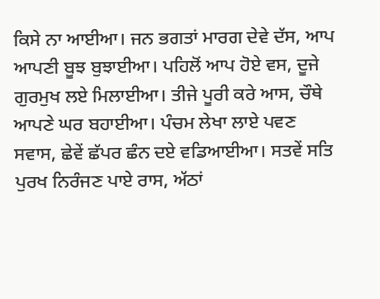ਕਿਸੇ ਨਾ ਆਈਆ। ਜਨ ਭਗਤਾਂ ਮਾਰਗ ਦੇਵੇ ਦੱਸ, ਆਪ ਆਪਣੀ ਬੂਝ ਬੁਝਾਈਆ। ਪਹਿਲੋਂ ਆਪ ਹੋਏ ਵਸ, ਦੂਜੇ ਗੁਰਮੁਖ ਲਏ ਮਿਲਾਈਆ। ਤੀਜੇ ਪੂਰੀ ਕਰੇ ਆਸ, ਚੌਥੇ ਆਪਣੇ ਘਰ ਬਹਾਈਆ। ਪੰਚਮ ਲੇਖਾ ਲਾਏ ਪਵਣ ਸਵਾਸ, ਛੇਵੇਂ ਛੱਪਰ ਛੰਨ ਦਏ ਵਡਿਆਈਆ। ਸਤਵੇਂ ਸਤਿ ਪੁਰਖ ਨਿਰੰਜਣ ਪਾਏ ਰਾਸ, ਅੱਠਾਂ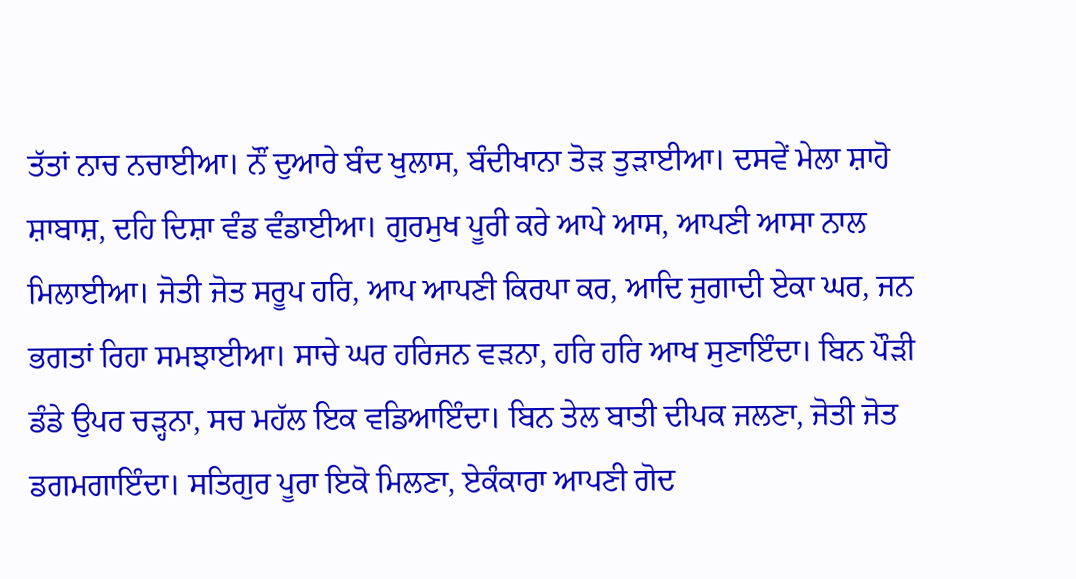ਤੱਤਾਂ ਨਾਚ ਨਚਾਈਆ। ਨੌਂ ਦੁਆਰੇ ਬੰਦ ਖੁਲਾਸ, ਬੰਦੀਖਾਨਾ ਤੋੜ ਤੁੜਾਈਆ। ਦਸਵੇਂ ਮੇਲਾ ਸ਼ਾਹੋ ਸ਼ਾਬਾਸ਼, ਦਹਿ ਦਿਸ਼ਾ ਵੰਡ ਵੰਡਾਈਆ। ਗੁਰਮੁਖ ਪੂਰੀ ਕਰੇ ਆਪੇ ਆਸ, ਆਪਣੀ ਆਸਾ ਨਾਲ ਮਿਲਾਈਆ। ਜੋਤੀ ਜੋਤ ਸਰੂਪ ਹਰਿ, ਆਪ ਆਪਣੀ ਕਿਰਪਾ ਕਰ, ਆਦਿ ਜੁਗਾਦੀ ਏਕਾ ਘਰ, ਜਨ ਭਗਤਾਂ ਰਿਹਾ ਸਮਝਾਈਆ। ਸਾਚੇ ਘਰ ਹਰਿਜਨ ਵੜਨਾ, ਹਰਿ ਹਰਿ ਆਖ ਸੁਣਾਇੰਦਾ। ਬਿਨ ਪੌੜੀ ਡੰਡੇ ਉਪਰ ਚੜ੍ਹਨਾ, ਸਚ ਮਹੱਲ ਇਕ ਵਡਿਆਇੰਦਾ। ਬਿਨ ਤੇਲ ਬਾਤੀ ਦੀਪਕ ਜਲਣਾ, ਜੋਤੀ ਜੋਤ ਡਗਮਗਾਇੰਦਾ। ਸਤਿਗੁਰ ਪੂਰਾ ਇਕੋ ਮਿਲਣਾ, ਏਕੰਕਾਰਾ ਆਪਣੀ ਗੋਦ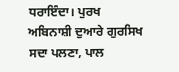ਧਰਾਇੰਦਾ। ਪੁਰਖ ਅਬਿਨਾਸ਼ੀ ਦੁਆਰੇ ਗੁਰਸਿਖ ਸਦਾ ਪਲਣਾ, ਪਾਲ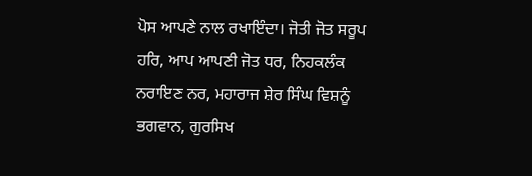ਪੋਸ ਆਪਣੇ ਨਾਲ ਰਖਾਇੰਦਾ। ਜੋਤੀ ਜੋਤ ਸਰੂਪ ਹਰਿ, ਆਪ ਆਪਣੀ ਜੋਤ ਧਰ, ਨਿਹਕਲੰਕ ਨਰਾਇਣ ਨਰ, ਮਹਾਰਾਜ ਸ਼ੇਰ ਸਿੰਘ ਵਿਸ਼ਨੂੰ ਭਗਵਾਨ, ਗੁਰਸਿਖ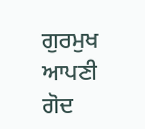ਗੁਰਮੁਖ ਆਪਣੀ ਗੋਦ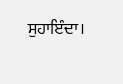ਸੁਹਾਇੰਦਾ।